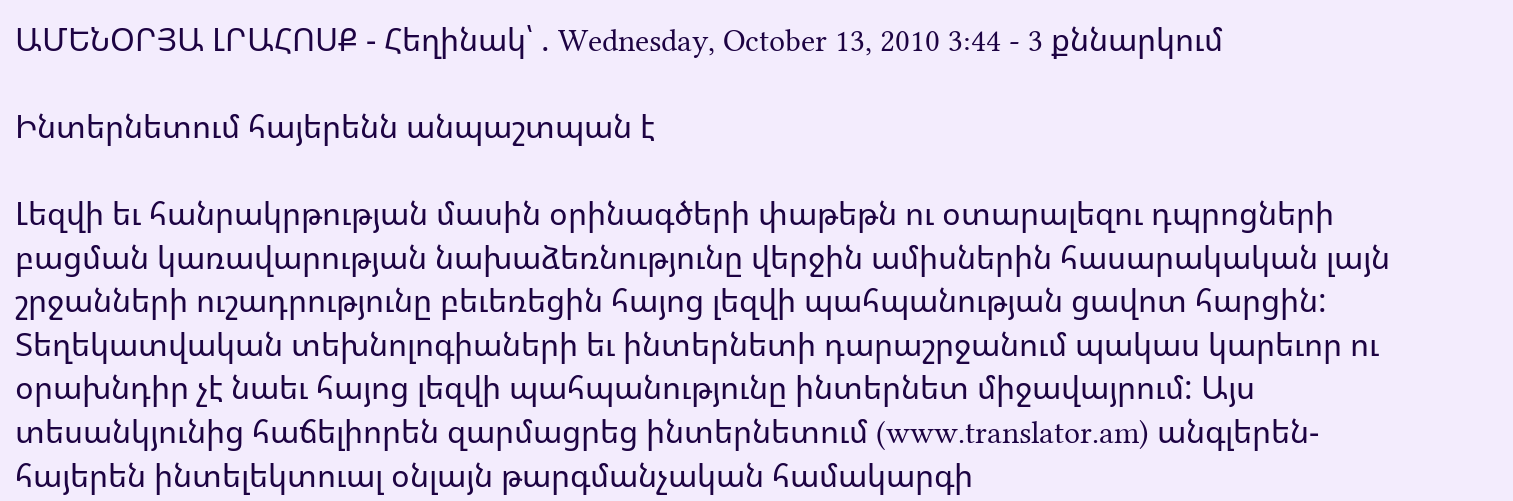ԱՄԵՆՕՐՅԱ ԼՐԱՀՈՍՔ - Հեղինակ՝ . Wednesday, October 13, 2010 3:44 - 3 քննարկում

Ինտերնետում հայերենն անպաշտպան է

Լեզվի եւ հանրակրթության մասին օրինագծերի փաթեթն ու օտարալեզու դպրոցների բացման կառավարության նախաձեռնությունը վերջին ամիսներին հասարակական լայն շրջանների ուշադրությունը բեւեռեցին հայոց լեզվի պահպանության ցավոտ հարցին: Տեղեկատվական տեխնոլոգիաների եւ ինտերնետի դարաշրջանում պակաս կարեւոր ու օրախնդիր չէ նաեւ հայոց լեզվի պահպանությունը ինտերնետ միջավայրում: Այս տեսանկյունից հաճելիորեն զարմացրեց ինտերնետում (www.translator.am) անգլերեն-հայերեն ինտելեկտուալ օնլայն թարգմանչական համակարգի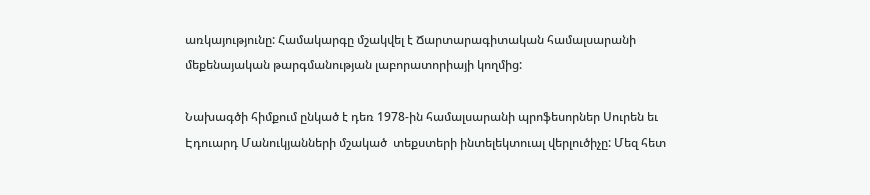առկայությունը: Համակարգը մշակվել է Ճարտարագիտական համալսարանի մեքենայական թարգմանության լաբորատորիայի կողմից:

Նախագծի հիմքում ընկած է դեռ 1978-ին համալսարանի պրոֆեսորներ Սուրեն եւ Էդուարդ Մանուկյանների մշակած  տեքստերի ինտելեկտուալ վերլուծիչը: Մեզ հետ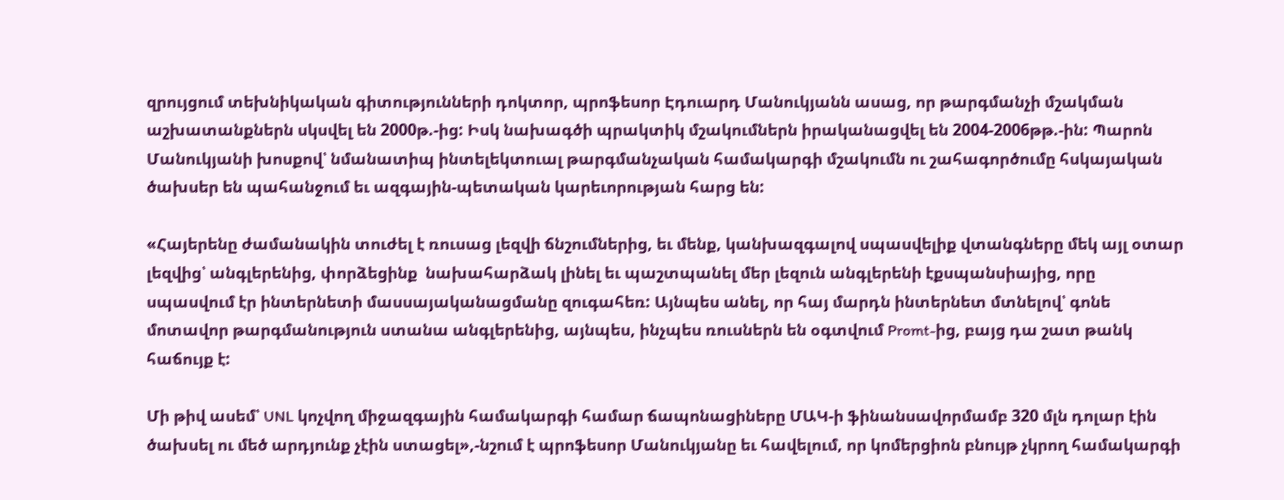զրույցում տեխնիկական գիտությունների դոկտոր, պրոֆեսոր Էդուարդ Մանուկյանն ասաց, որ թարգմանչի մշակման աշխատանքներն սկսվել են 2000թ.-ից: Իսկ նախագծի պրակտիկ մշակումներն իրականացվել են 2004-2006թթ.-ին: Պարոն Մանուկյանի խոսքով՝ նմանատիպ ինտելեկտուալ թարգմանչական համակարգի մշակումն ու շահագործումը հսկայական ծախսեր են պահանջում եւ ազգային-պետական կարեւորության հարց են:

«Հայերենը ժամանակին տուժել է ռուսաց լեզվի ճնշումներից, եւ մենք, կանխազգալով սպասվելիք վտանգները մեկ այլ օտար լեզվից՝ անգլերենից, փորձեցինք  նախահարձակ լինել եւ պաշտպանել մեր լեզուն անգլերենի էքսպանսիայից, որը սպասվում էր ինտերնետի մասսայականացմանը զուգահեռ: Այնպես անել, որ հայ մարդն ինտերնետ մտնելով՝ գոնե մոտավոր թարգմանություն ստանա անգլերենից, այնպես, ինչպես ռուսներն են օգտվում Promt-ից, բայց դա շատ թանկ հաճույք է:

Մի թիվ ասեմ՝ UNL կոչվող միջազգային համակարգի համար ճապոնացիները ՄԱԿ-ի ֆինանսավորմամբ 320 մլն դոլար էին ծախսել ու մեծ արդյունք չէին ստացել»,-նշում է պրոֆեսոր Մանուկյանը եւ հավելում, որ կոմերցիոն բնույթ չկրող համակարգի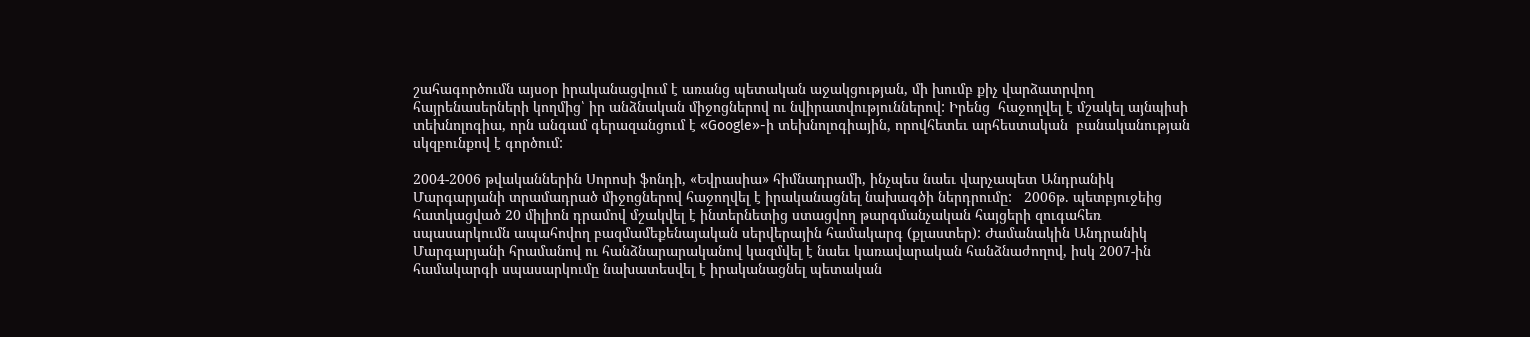շահագործումն այսօր իրականացվում է առանց պետական աջակցության, մի խումբ քիչ վարձատրվող հայրենասերների կողմից՝ իր անձնական միջոցներով ու նվիրատվություններով: Իրենց  հաջողվել է մշակել այնպիսի տեխնոլոգիա, որն անգամ գերազանցում է «Google»-ի տեխնոլոգիային, որովհետեւ արհեստական  բանականության սկզբունքով է գործում:

2004-2006 թվականներին Սորոսի ֆոնդի, «Եվրասիա» հիմնադրամի, ինչպես նաեւ վարչապետ Անդրանիկ Մարգարյանի տրամադրած միջոցներով հաջողվել է իրականացնել նախագծի ներդրումը:   2006թ. պետբյուջեից հատկացված 20 միլիոն դրամով մշակվել է ինտերնետից ստացվող թարգմանչական հայցերի զուգահեռ սպասարկումն ապահովող բազմամեքենայական սերվերային համակարգ (քլաստեր): Ժամանակին Անդրանիկ Մարգարյանի հրամանով ու հանձնարարականով կազմվել է նաեւ կառավարական հանձնաժողով, իսկ 2007-ին համակարգի սպասարկումը նախատեսվել է իրականացնել պետական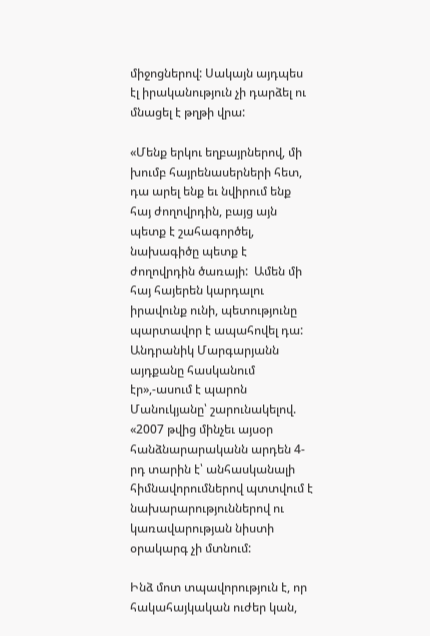միջոցներով: Սակայն այդպես էլ իրականություն չի դարձել ու մնացել է թղթի վրա:

«Մենք երկու եղբայրներով, մի խումբ հայրենասերների հետ, դա արել ենք եւ նվիրում ենք հայ ժողովրդին, բայց այն պետք է շահագործել, նախագիծը պետք է ժողովրդին ծառայի:  Ամեն մի հայ հայերեն կարդալու իրավունք ունի, պետությունը պարտավոր է ապահովել դա: Անդրանիկ Մարգարյանն այդքանը հասկանում էր»,-ասում է պարոն Մանուկյանը՝ շարունակելով. «2007 թվից մինչեւ այսօր հանձնարարականն արդեն 4-րդ տարին է՝ անհասկանալի հիմնավորումներով պտտվում է նախարարություններով ու կառավարության նիստի օրակարգ չի մտնում:

Ինձ մոտ տպավորություն է, որ հակահայկական ուժեր կան,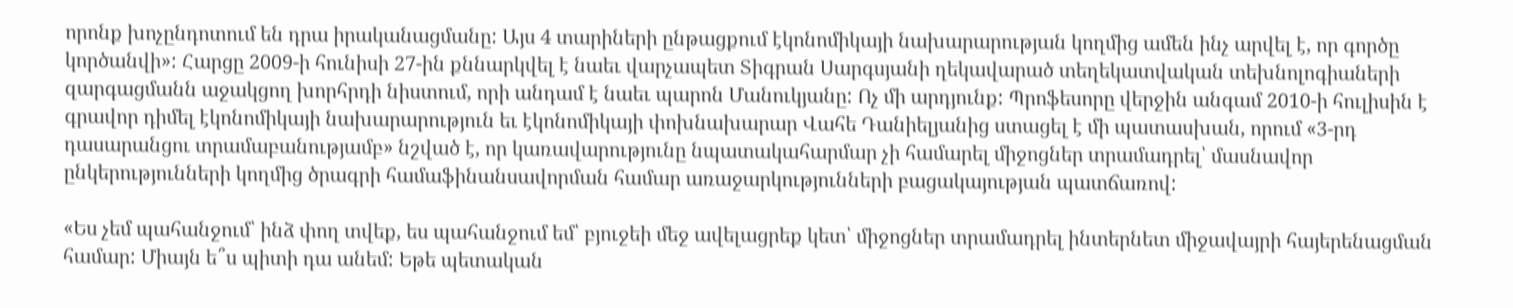որոնք խոչընդոտում են դրա իրականացմանը: Այս 4 տարիների ընթացքում էկոնոմիկայի նախարարության կողմից ամեն ինչ արվել է, որ գործը կործանվի»: Հարցը 2009-ի հունիսի 27-ին քննարկվել է նաեւ վարչապետ Տիգրան Սարգսյանի ղեկավարած տեղեկատվական տեխնոլոգիաների զարգացմանն աջակցող խորհրդի նիստում, որի անդամ է նաեւ պարոն Մանուկյանը: Ոչ մի արդյունք: Պրոֆեսորը վերջին անգամ 2010-ի հուլիսին է գրավոր դիմել էկոնոմիկայի նախարարություն եւ էկոնոմիկայի փոխնախարար Վահե Դանիելյանից ստացել է մի պատասխան, որում «3-րդ դասարանցու տրամաբանությամբ» նշված է, որ կառավարությունը նպատակահարմար չի համարել միջոցներ տրամադրել՝ մասնավոր ընկերությունների կողմից ծրագրի համաֆինանսավորման համար առաջարկությունների բացակայության պատճառով:

«Ես չեմ պահանջում՝ ինձ փող տվեք, ես պահանջում եմ՝ բյուջեի մեջ ավելացրեք կետ՝ միջոցներ տրամադրել ինտերնետ միջավայրի հայերենացման համար: Միայն ե՞ս պիտի դա անեմ: Եթե պետական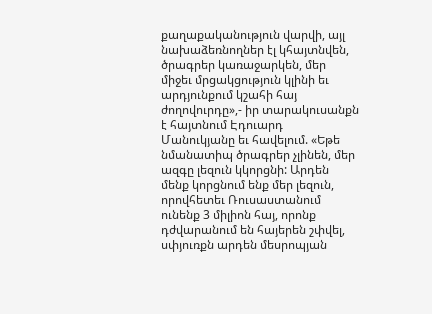քաղաքականություն վարվի, այլ նախաձեռնողներ էլ կհայտնվեն, ծրագրեր կառաջարկեն, մեր միջեւ մրցակցություն կլինի եւ արդյունքում կշահի հայ ժողովուրդը»,- իր տարակուսանքն է հայտնում Էդուարդ Մանուկյանը եւ հավելում. «Եթե նմանատիպ ծրագրեր չլինեն, մեր ազգը լեզուն կկորցնի: Արդեն մենք կորցնում ենք մեր լեզուն, որովհետեւ Ռուսաստանում ունենք 3 միլիոն հայ, որոնք  դժվարանում են հայերեն շփվել, սփյուռքն արդեն մեսրոպյան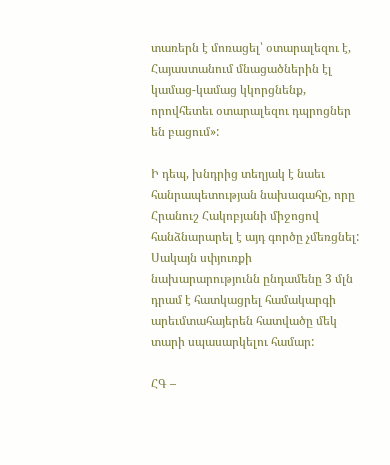տառերն է մոռացել՝ օտարալեզու է, Հայաստանում մնացածներին էլ կամաց-կամաց կկորցնենք, որովհետեւ օտարալեզու դպրոցներ են բացում»:

Ի դեպ, խնդրից տեղյակ է նաեւ հանրապետության նախագահը, որը Հրանուշ Հակոբյանի միջոցով հանձնարարել է այդ գործը չմեռցնել: Սակայն սփյուռքի նախարարությունն ընդամենը 3 մլն դրամ է հատկացրել համակարգի արեւմտահայերեն հատվածը մեկ տարի սպասարկելու համար:

ՀԳ –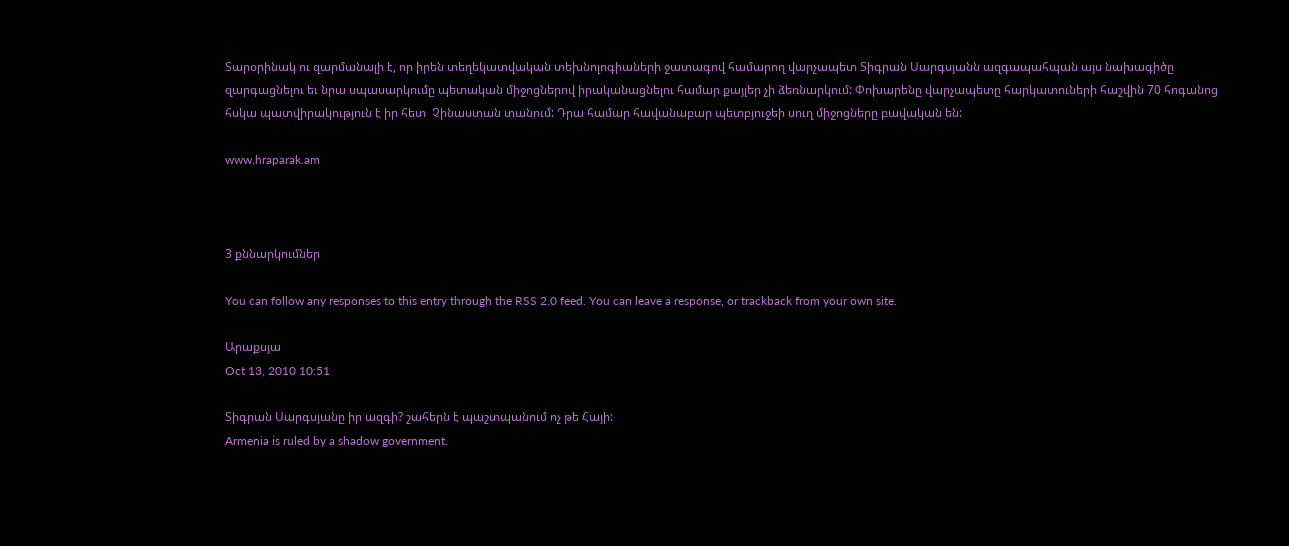Տարօրինակ ու զարմանալի է, որ իրեն տեղեկատվական տեխնոլոգիաների ջատագով համարող վարչապետ Տիգրան Սարգսյանն ազգապահպան այս նախագիծը զարգացնելու եւ նրա սպասարկումը պետական միջոցներով իրականացնելու համար քայլեր չի ձեռնարկում: Փոխարենը վարչապետը հարկատուների հաշվին 70 հոգանոց հսկա պատվիրակություն է իր հետ  Չինաստան տանում: Դրա համար հավանաբար պետբյուջեի սուղ միջոցները բավական են:

www.hraparak.am



3 քննարկումներ

You can follow any responses to this entry through the RSS 2.0 feed. You can leave a response, or trackback from your own site.

Արաքսյա
Oct 13, 2010 10:51

Տիգրան Սարգսյանը իր ազգի? շահերն է պաշտպանում ոչ թե Հայի:
Armenia is ruled by a shadow government.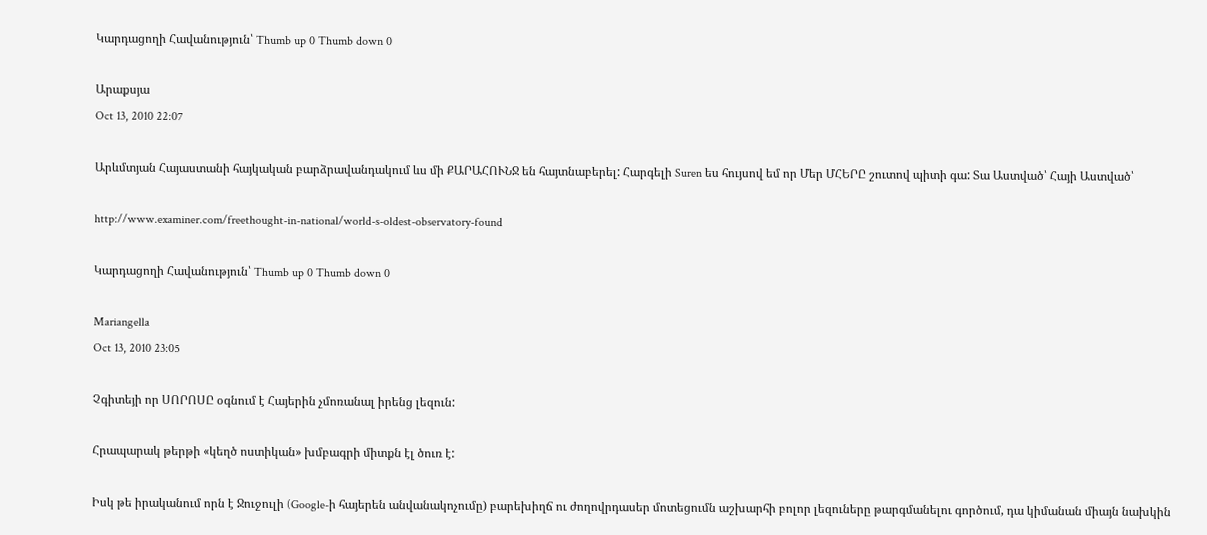Կարդացողի Հավանություն՝ Thumb up 0 Thumb down 0

Արաքսյա
Oct 13, 2010 22:07

Արևմտյան Հայաստանի հայկական բարձրավանդակում ևս մի ՔԱՐԱՀՈՒՆՋ են հայտնաբերել: Հարգելի Suren ես հույսով եմ որ Մեր ՄՀԵՐԸ շուտով պիտի գա: Տա Աստված՝ Հայի Աստված՝

http://www.examiner.com/freethought-in-national/world-s-oldest-observatory-found

Կարդացողի Հավանություն՝ Thumb up 0 Thumb down 0

Mariangella
Oct 13, 2010 23:05

Չգիտեյի որ ՍՈՐՈՍԸ օգնում է Հայերին չմոռանալ իրենց լեզուն:

Հրապարակ թերթի «կեղծ ոստիկան» խմբագրի միտքն էլ ծուռ է:

Իսկ թե իրականում որն է Ջուջուլի (Google-ի հայերեն անվանակոչումը) բարեխիղճ ու ժողովրդասեր մոտեցումն աշխարհի բոլոր լեզուները թարգմանելու գործում, դա կիմանան միայն նախկին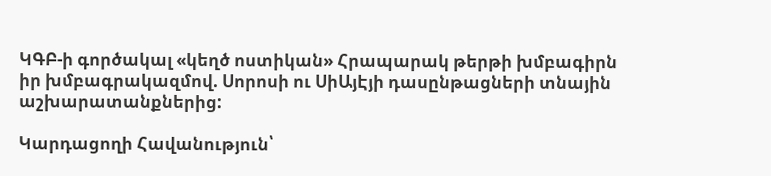ԿԳԲ-ի գործակալ «կեղծ ոստիկան» Հրապարակ թերթի խմբագիրն իր խմբագրակազմով. Սորոսի ու ՍիԱյԷյի դասընթացների տնային աշխարատանքներից:

Կարդացողի Հավանություն՝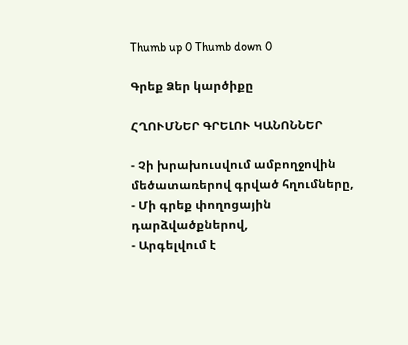Thumb up 0 Thumb down 0

Գրեք Ձեր կարծիքը

ՀՂՈՒՄՆԵՐ ԳՐԵԼՈՒ ԿԱՆՈՆՆԵՐ

- Չի խրախուսվում ամբողջովին մեծատառերով գրված հղումները,
- Մի գրեք փողոցային դարձվածքներով,
- Արգելվում է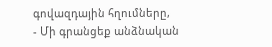գովազդային հղումները,
- Մի գրանցեք անձնական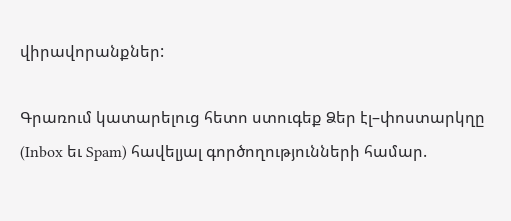վիրավորանքներ:

Գրառում կատարելուց հետո ստուգեք Ձեր էլ–փոստարկղը (Inbox եւ Spam) հավելյալ գործողությունների համար.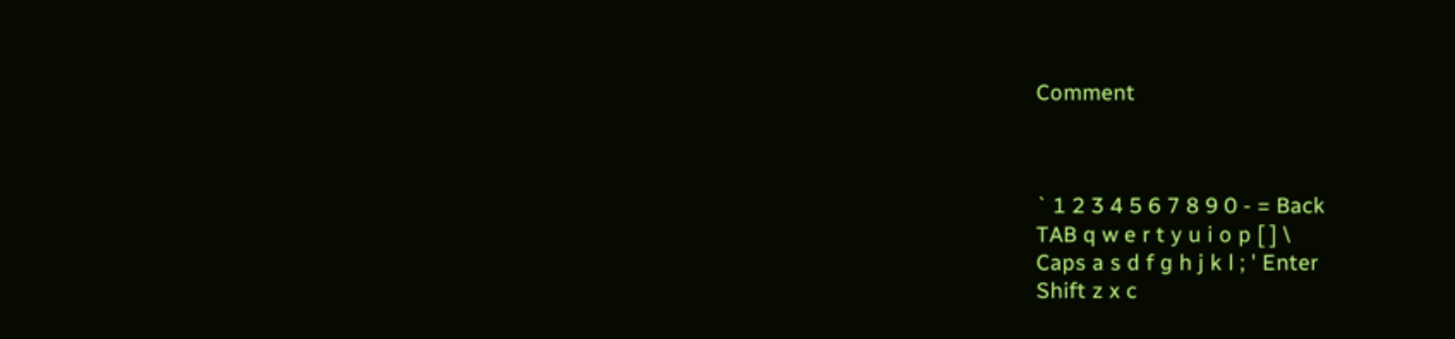Comment



` 1 2 3 4 5 6 7 8 9 0 - = Back
TAB q w e r t y u i o p [ ] \
Caps a s d f g h j k l ; ' Enter
Shift z x c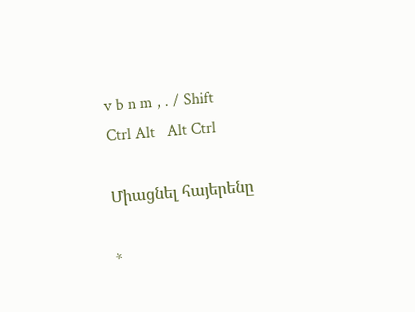v b n m , . / Shift
Ctrl Alt   Alt Ctrl

Միացնել հայերենը

*